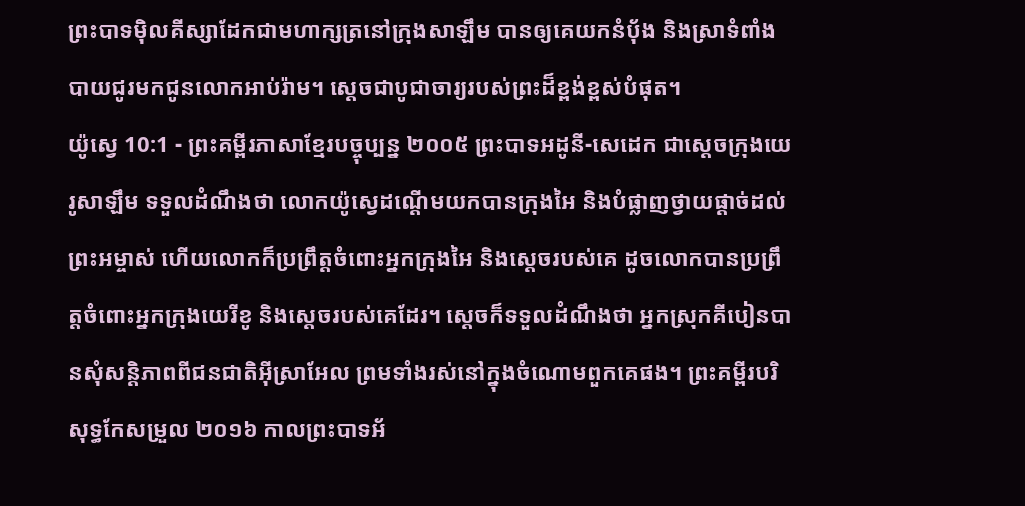ព្រះបាទម៉ិលគីស្សាដែកជាមហាក្សត្រនៅក្រុងសាឡឹម បានឲ្យគេយកនំប៉័ង និងស្រាទំពាំងបាយជូរមកជូនលោកអាប់រ៉ាម។ ស្ដេចជាបូជាចារ្យរបស់ព្រះដ៏ខ្ពង់ខ្ពស់បំផុត។
យ៉ូស្វេ 10:1 - ព្រះគម្ពីរភាសាខ្មែរបច្ចុប្បន្ន ២០០៥ ព្រះបាទអដូនី-សេដេក ជាស្ដេចក្រុងយេរូសាឡឹម ទទួលដំណឹងថា លោកយ៉ូស្វេដណ្ដើមយកបានក្រុងអៃ និងបំផ្លាញថ្វាយផ្ដាច់ដល់ព្រះអម្ចាស់ ហើយលោកក៏ប្រព្រឹត្តចំពោះអ្នកក្រុងអៃ និងស្ដេចរបស់គេ ដូចលោកបានប្រព្រឹត្តចំពោះអ្នកក្រុងយេរីខូ និងស្ដេចរបស់គេដែរ។ ស្ដេចក៏ទទួលដំណឹងថា អ្នកស្រុកគីបៀនបានសុំសន្តិភាពពីជនជាតិអ៊ីស្រាអែល ព្រមទាំងរស់នៅក្នុងចំណោមពួកគេផង។ ព្រះគម្ពីរបរិសុទ្ធកែសម្រួល ២០១៦ កាលព្រះបាទអ័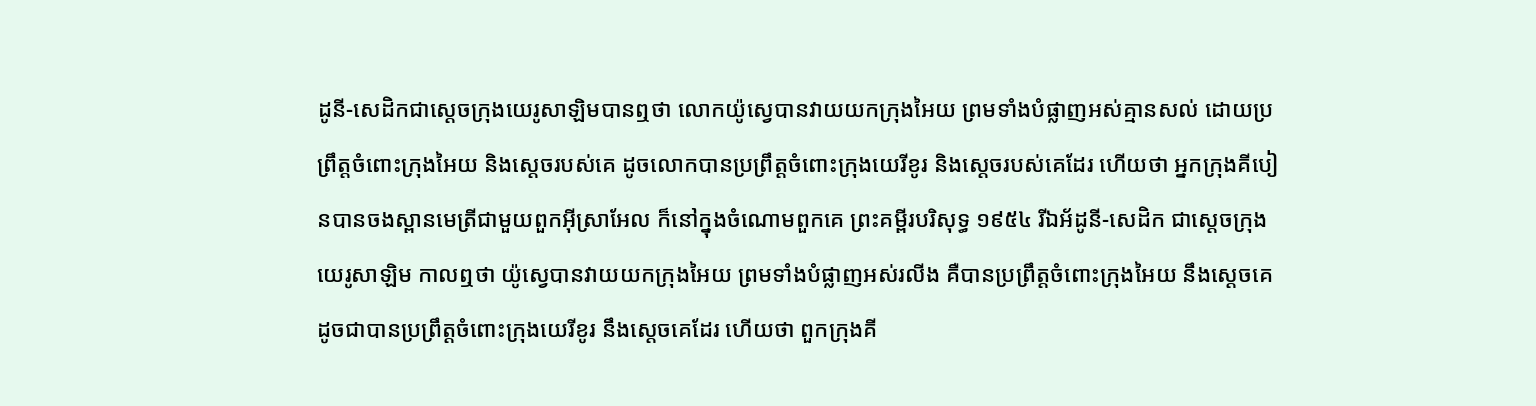ដូនី-សេដិកជាស្តេចក្រុងយេរូសាឡិមបានឮថា លោកយ៉ូស្វេបានវាយយកក្រុងអៃយ ព្រមទាំងបំផ្លាញអស់គ្មានសល់ ដោយប្រព្រឹត្តចំពោះក្រុងអៃយ និងស្តេចរបស់គេ ដូចលោកបានប្រព្រឹត្តចំពោះក្រុងយេរីខូរ និងស្តេចរបស់គេដែរ ហើយថា អ្នកក្រុងគីបៀនបានចងស្ពានមេត្រីជាមួយពួកអ៊ីស្រាអែល ក៏នៅក្នុងចំណោមពួកគេ ព្រះគម្ពីរបរិសុទ្ធ ១៩៥៤ រីឯអ័ដូនី-សេដិក ជាស្តេចក្រុងយេរូសាឡិម កាលឮថា យ៉ូស្វេបានវាយយកក្រុងអៃយ ព្រមទាំងបំផ្លាញអស់រលីង គឺបានប្រព្រឹត្តចំពោះក្រុងអៃយ នឹងស្តេចគេ ដូចជាបានប្រព្រឹត្តចំពោះក្រុងយេរីខូរ នឹងស្តេចគេដែរ ហើយថា ពួកក្រុងគី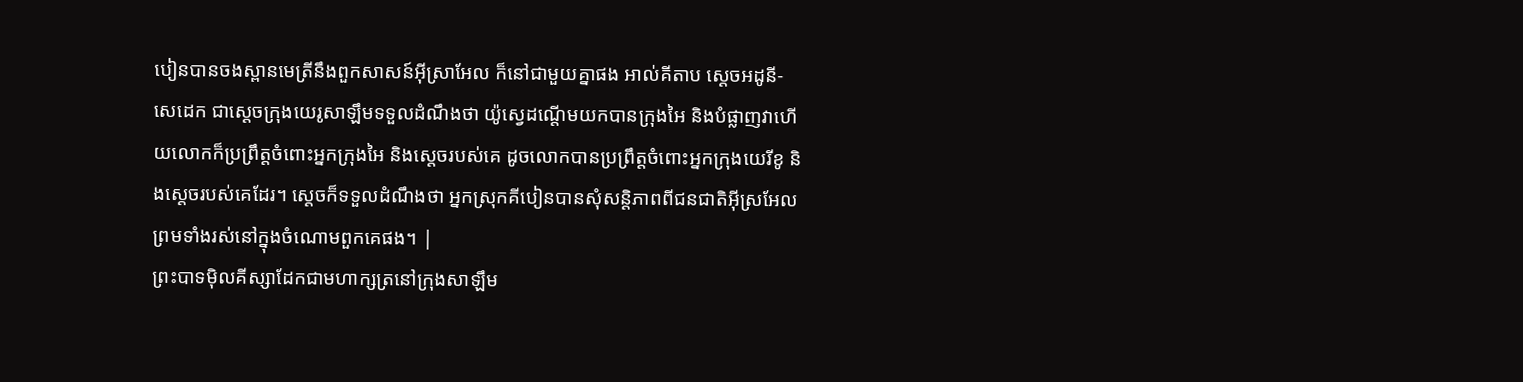បៀនបានចងស្ពានមេត្រីនឹងពួកសាសន៍អ៊ីស្រាអែល ក៏នៅជាមួយគ្នាផង អាល់គីតាប ស្តេចអដូនី-សេដេក ជាស្តេចក្រុងយេរូសាឡឹមទទួលដំណឹងថា យ៉ូស្វេដណ្តើមយកបានក្រុងអៃ និងបំផ្លាញវាហើយលោកក៏ប្រព្រឹត្តចំពោះអ្នកក្រុងអៃ និងស្តេចរបស់គេ ដូចលោកបានប្រព្រឹត្តចំពោះអ្នកក្រុងយេរីខូ និងស្តេចរបស់គេដែរ។ ស្តេចក៏ទទួលដំណឹងថា អ្នកស្រុកគីបៀនបានសុំសន្តិភាពពីជនជាតិអ៊ីស្រអែល ព្រមទាំងរស់នៅក្នុងចំណោមពួកគេផង។ |
ព្រះបាទម៉ិលគីស្សាដែកជាមហាក្សត្រនៅក្រុងសាឡឹម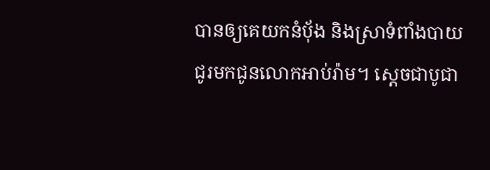បានឲ្យគេយកនំប៉័ង និងស្រាទំពាំងបាយជូរមកជូនលោកអាប់រ៉ាម។ ស្ដេចជាបូជា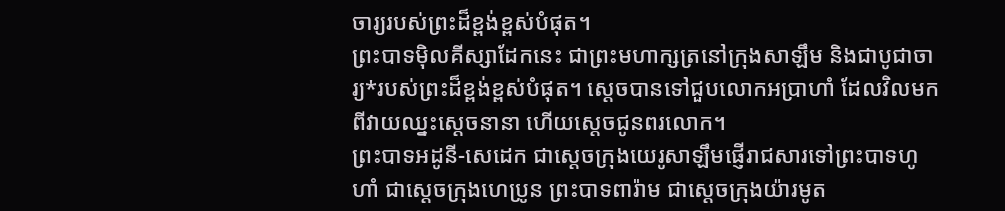ចារ្យរបស់ព្រះដ៏ខ្ពង់ខ្ពស់បំផុត។
ព្រះបាទម៉ិលគីស្សាដែកនេះ ជាព្រះមហាក្សត្រនៅក្រុងសាឡឹម និងជាបូជាចារ្យ*របស់ព្រះដ៏ខ្ពង់ខ្ពស់បំផុត។ ស្ដេចបានទៅជួបលោកអប្រាហាំ ដែលវិលមកពីវាយឈ្នះស្ដេចនានា ហើយស្ដេចជូនពរលោក។
ព្រះបាទអដូនី-សេដេក ជាស្ដេចក្រុងយេរូសាឡឹមផ្ញើរាជសារទៅព្រះបាទហូហាំ ជាស្ដេចក្រុងហេប្រូន ព្រះបាទពារ៉ាម ជាស្ដេចក្រុងយ៉ារមូត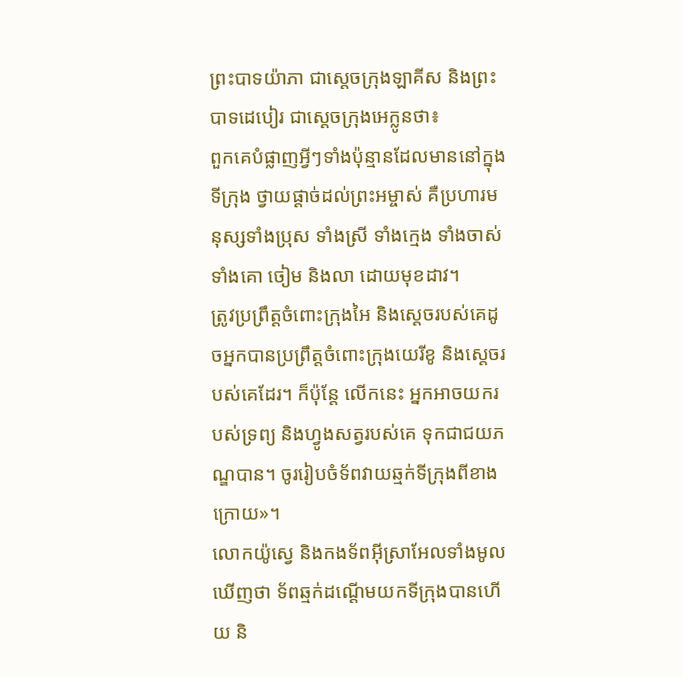ព្រះបាទយ៉ាភា ជាស្ដេចក្រុងឡាគីស និងព្រះបាទដេបៀរ ជាស្ដេចក្រុងអេក្លូនថា៖
ពួកគេបំផ្លាញអ្វីៗទាំងប៉ុន្មានដែលមាននៅក្នុងទីក្រុង ថ្វាយផ្ដាច់ដល់ព្រះអម្ចាស់ គឺប្រហារមនុស្សទាំងប្រុស ទាំងស្រី ទាំងក្មេង ទាំងចាស់ ទាំងគោ ចៀម និងលា ដោយមុខដាវ។
ត្រូវប្រព្រឹត្តចំពោះក្រុងអៃ និងស្ដេចរបស់គេដូចអ្នកបានប្រព្រឹត្តចំពោះក្រុងយេរីខូ និងស្ដេចរបស់គេដែរ។ ក៏ប៉ុន្តែ លើកនេះ អ្នកអាចយករបស់ទ្រព្យ និងហ្វូងសត្វរបស់គេ ទុកជាជយភណ្ឌបាន។ ចូររៀបចំទ័ពវាយឆ្មក់ទីក្រុងពីខាងក្រោយ»។
លោកយ៉ូស្វេ និងកងទ័ពអ៊ីស្រាអែលទាំងមូលឃើញថា ទ័ពឆ្មក់ដណ្ដើមយកទីក្រុងបានហើយ និ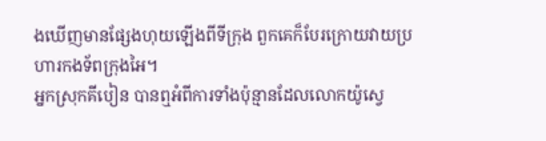ងឃើញមានផ្សែងហុយឡើងពីទីក្រុង ពួកគេក៏បែរក្រោយវាយប្រហារកងទ័ពក្រុងអៃ។
អ្នកស្រុកគីបៀន បានឮអំពីការទាំងប៉ុន្មានដែលលោកយ៉ូស្វេ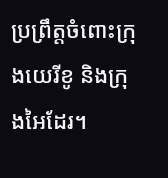ប្រព្រឹត្តចំពោះក្រុងយេរីខូ និងក្រុងអៃដែរ។